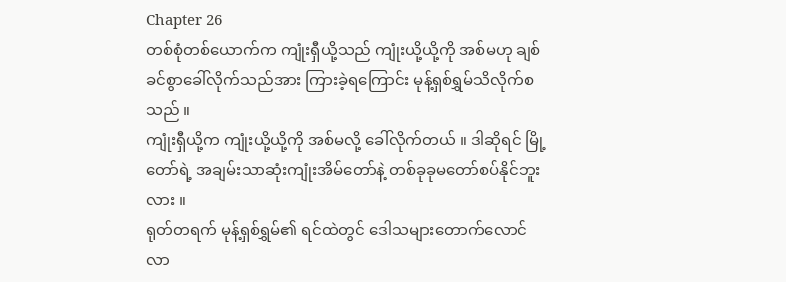Chapter 26
တစ်စုံတစ်ယောက်က ကျုံးရှီယို့သည် ကျုံးယို့ယို့ကို အစ်မဟု ချစ်ခင်စွာခေါ်လိုက်သည်အား ကြားခဲ့ရကြောင်း မုန့်ရှစ်ရွှမ်သိလိုက်စသည် ။
ကျုံးရှီယို့က ကျုံးယို့ယို့ကို အစ်မလို့ ခေါ်လိုက်တယ် ။ ဒါဆိုရင် မြို့တော်ရဲ့ အချမ်းသာဆုံးကျုံးအိမ်တော်နဲ့ တစ်ခုခုမတော်စပ်နိုင်ဘူးလား ။
ရုတ်တရက် မုန့်ရှစ်ရွှမ်၏ ရင်ထဲတွင် ဒေါသများတောက်လောင်လာ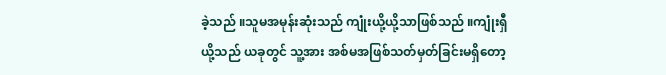ခဲ့သည် ။သူမအမုန်းဆုံးသည် ကျုံးယို့ယို့သာဖြစ်သည် ။ကျုံးရှီယို့သည် ယခုတွင် သူ့အား အစ်မအဖြစ်သတ်မှတ်ခြင်းမရှိတော့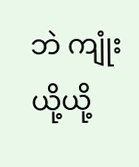ဘဲ ကျုံးယို့ယို့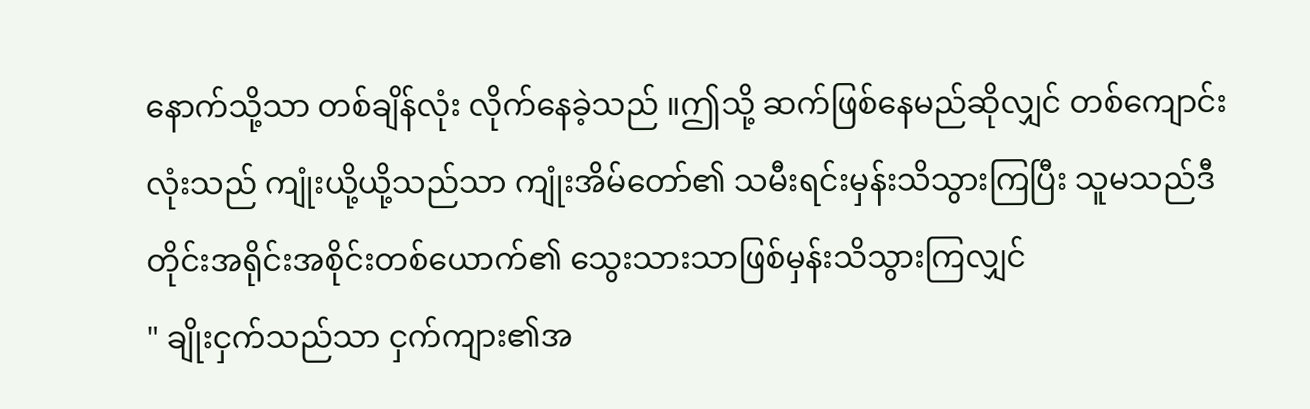နောက်သို့သာ တစ်ချိန်လုံး လိုက်နေခဲ့သည် ။ဤသို့ ဆက်ဖြစ်နေမည်ဆိုလျှင် တစ်ကျောင်းလုံးသည် ကျုံးယို့ယို့သည်သာ ကျုံးအိမ်တော်၏ သမီးရင်းမှန်းသိသွားကြပြီး သူမသည်ဒီတိုင်းအရိုင်းအစိုင်းတစ်ယောက်၏ သွေးသားသာဖြစ်မှန်းသိသွားကြလျှင်
" ချိုးငှက်သည်သာ ငှက်ကျား၏အ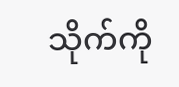သိုက်ကို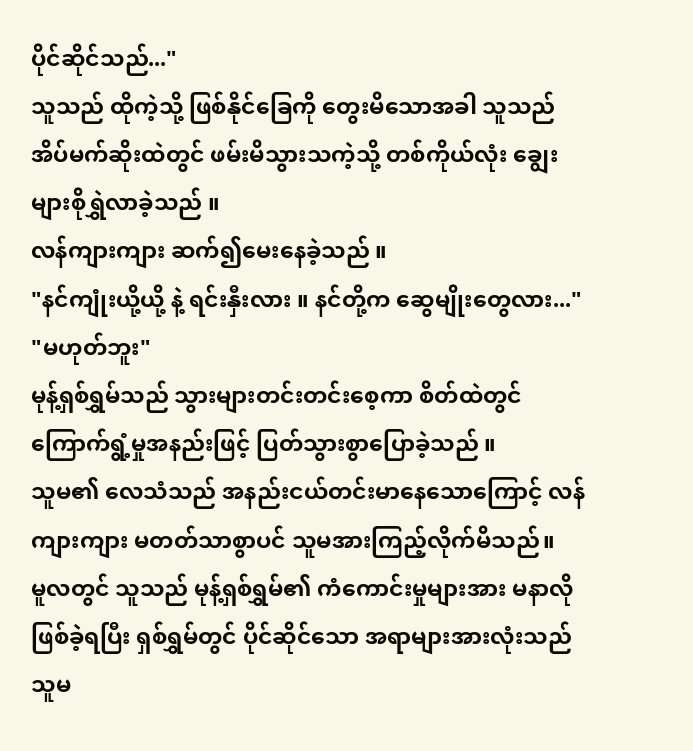ပိုင်ဆိုင်သည်..."
သူသည် ထိုကဲ့သို့ ဖြစ်နိုင်ခြေကို တွေးမိသောအခါ သူသည် အိပ်မက်ဆိုးထဲတွင် ဖမ်းမိသွားသကဲ့သို့ တစ်ကိုယ်လုံး ချွေးများစိုရွှဲလာခဲ့သည် ။
လန်ကျားကျား ဆက်၍မေးနေခဲ့သည် ။
"နင်ကျုံးယို့ယို့ နဲ့ ရင်းနှီးလား ။ နင်တို့က ဆွေမျိုးတွေလား..."
"မဟုတ်ဘူး"
မုန့်ရှစ်ရွှမ်သည် သွားများတင်းတင်းစေ့ကာ စိတ်ထဲတွင် ကြောက်ရွံ့မှုအနည်းဖြင့် ပြတ်သွားစွာပြောခဲ့သည် ။
သူမ၏ လေသံသည် အနည်းငယ်တင်းမာနေသောကြောင့် လန်ကျားကျား မတတ်သာစွာပင် သူမအားကြည့်လိုက်မိသည်။
မူလတွင် သူသည် မုန့်ရှစ်ရွှမ်၏ ကံကောင်းမှုများအား မနာလိုဖြစ်ခဲ့ရပြီး ရှစ်ရွှမ်တွင် ပိုင်ဆိုင်သော အရာများအားလုံးသည် သူမ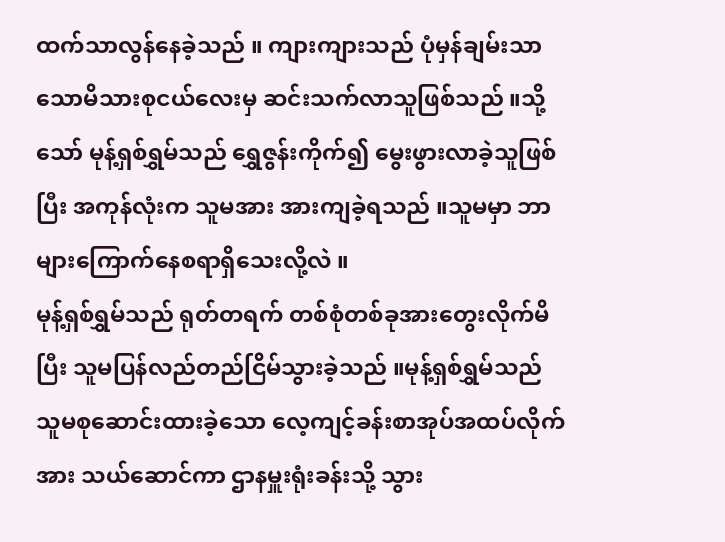ထက်သာလွန်နေခဲ့သည် ။ ကျားကျားသည် ပုံမှန်ချမ်းသာသောမိသားစုငယ်လေးမှ ဆင်းသက်လာသူဖြစ်သည် ။သို့သော် မုန့်ရှစ်ရွှမ်သည် ရွှေဇွန်းကိုက်၍ မွေးဖွားလာခဲ့သူဖြစ်ပြီး အကုန်လုံးက သူမအား အားကျခဲ့ရသည် ။သူမမှာ ဘာများကြောက်နေစရာရှိသေးလို့လဲ ။
မုန့်ရှစ်ရွှမ်သည် ရုတ်တရက် တစ်စုံတစ်ခုအားတွေးလိုက်မိပြီး သူမပြန်လည်တည်ငြိမ်သွားခဲ့သည် ။မုန့်ရှစ်ရွှမ်သည် သူမစုဆောင်းထားခဲ့သော လေ့ကျင့်ခန်းစာအုပ်အထပ်လိုက်အား သယ်ဆောင်ကာ ဌာနမှူးရုံးခန်းသို့ သွား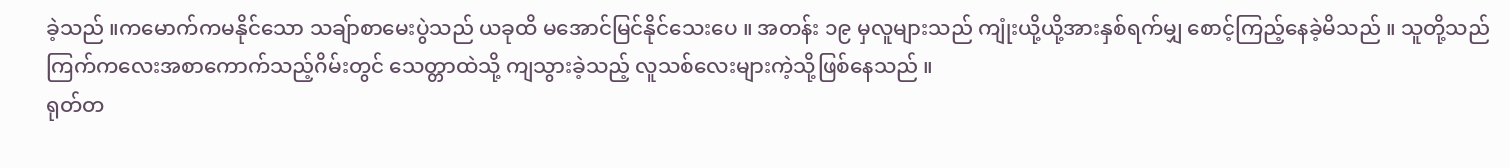ခဲ့သည် ။ကမောက်ကမနိုင်သော သချ်ာစာမေးပွဲသည် ယခုထိ မအောင်မြင်နိုင်သေးပေ ။ အတန်း ၁၉ မှလူများသည် ကျုံးယို့ယို့အားနှစ်ရက်မျှ စောင့်ကြည့်နေခဲ့မိသည် ။ သူတို့သည် ကြက်ကလေးအစာကောက်သည့်ဂိမ်းတွင် သေတ္တာထဲသို့ ကျသွားခဲ့သည့် လူသစ်လေးများကဲ့သို့ဖြစ်နေသည် ။
ရုတ်တ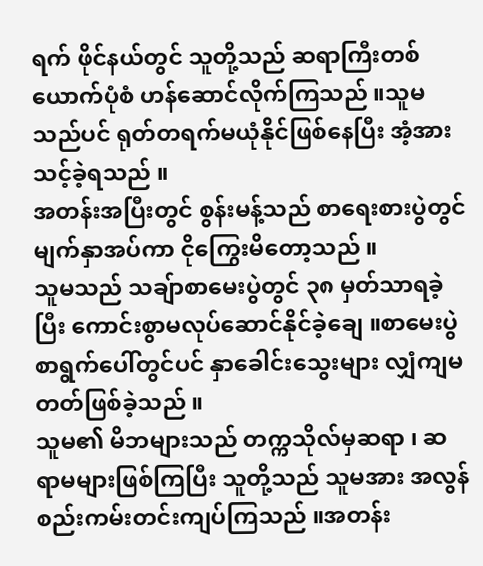ရက် ဖိုင်နယ်တွင် သူတို့သည် ဆရာကြီးတစ်ယောက်ပုံစံ ဟန်ဆောင်လိုက်ကြသည် ။သူမသည်ပင် ရုတ်တရက်မယုံနိုင်ဖြစ်နေပြီး အံ့အားသင့်ခဲ့ရသည် ။
အတန်းအပြီးတွင် စွန်းမန့်သည် စာရေးစားပွဲတွင် မျက်နှာအပ်ကာ ငိုကြွေးမိတော့သည် ။
သူမသည် သချ်ာစာမေးပွဲတွင် ၃၈ မှတ်သာရခဲ့ပြီး ကောင်းစွာမလုပ်ဆောင်နိုင်ခဲ့ချေ ။စာမေးပွဲ စာရွက်ပေါ်တွင်ပင် နှာခေါင်းသွေးများ လျှံကျမတတ်ဖြစ်ခဲ့သည် ။
သူမ၏ မိဘများသည် တက္ကသိုလ်မှဆရာ ၊ ဆရာမများဖြစ်ကြပြီး သူတို့သည် သူမအား အလွန်စည်းကမ်းတင်းကျပ်ကြသည် ။အတန်း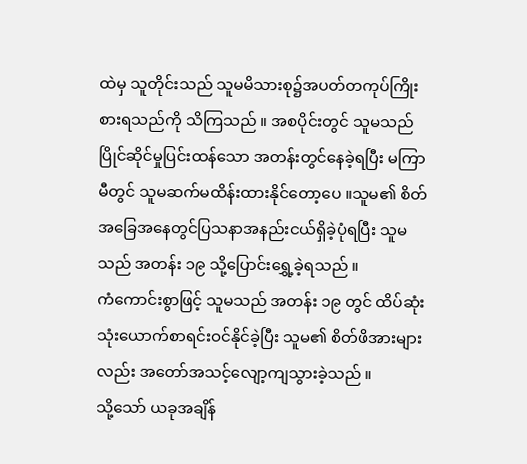ထဲမှ သူတိုင်းသည် သူမမိသားစု၌အပတ်တကုပ်ကြိုးစားရသည်ကို သိကြသည် ။ အစပိုင်းတွင် သူမသည် ပြိုင်ဆိုင်မှုပြင်းထန်သော အတန်းတွင်နေခဲ့ရပြီး မကြာမီတွင် သူမဆက်မထိန်းထားနိုင်တော့ပေ ။သူမ၏ စိတ်အခြေအနေတွင်ပြသနာအနည်းငယ်ရှိခဲ့ပုံရပြီး သူမသည် အတန်း ၁၉ သို့ပြောင်းရွှေ့ခဲ့ရသည် ။
ကံကောင်းစွာဖြင့် သူမသည် အတန်း ၁၉ တွင် ထိပ်ဆုံး သုံးယောက်စာရင်းဝင်နိုင်ခဲ့ပြီး သူမ၏ စိတ်ဖိအားများလည်း အတော်အသင့်လျော့ကျသွားခဲ့သည် ။
သို့သော် ယခုအချိန်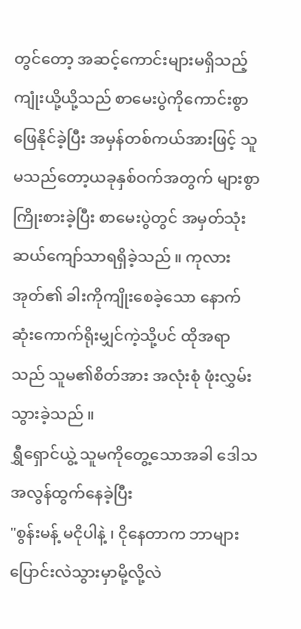တွင်တော့ အဆင့်ကောင်းများမရှိသည့် ကျုံးယို့ယို့သည် စာမေးပွဲကိုကောင်းစွာဖြေနိုင်ခဲ့ပြီး အမှန်တစ်ကယ်အားဖြင့် သူမသည်တော့ယခုနှစ်ဝက်အတွက် များစွာကြိုးစားခဲ့ပြီး စာမေးပွဲတွင် အမှတ်သုံးဆယ်ကျော်သာရရှိခဲ့သည် ။ ကုလားအုတ်၏ ခါးကိုကျိုးစေခဲ့သော နောက်ဆုံးကောက်ရိုးမျှင်ကဲ့သို့ပင် ထိုအရာသည် သူမ၏စိတ်အား အလုံးစုံ ဖုံးလွှမ်းသွားခဲ့သည် ။
ရွှီရှောင်ယွဲ့ သူမကိုတွေ့သောအခါ ဒေါသအလွန်ထွက်နေခဲ့ပြီး
"စွန်းမန့် မငိုပါနဲ့ ၊ ငိုနေတာက ဘာများပြောင်းလဲသွားမှာမို့လို့လဲ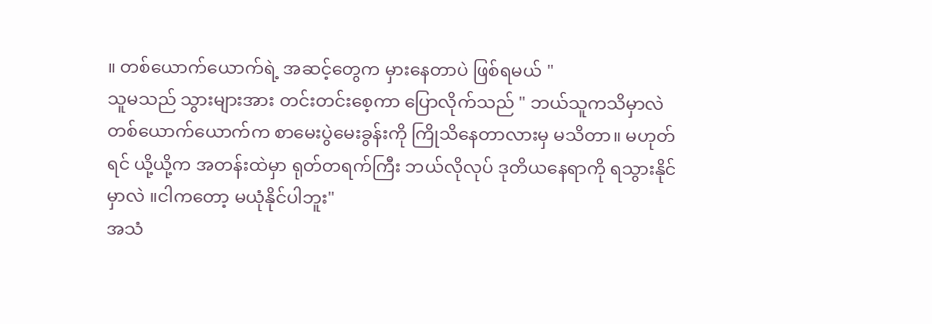။ တစ်ယောက်ယောက်ရဲ့ အဆင့်တွေက မှားနေတာပဲ ဖြစ်ရမယ် "
သူမသည် သွားများအား တင်းတင်းစေ့ကာ ပြောလိုက်သည် " ဘယ်သူကသိမှာလဲ တစ်ယောက်ယောက်က စာမေးပွဲမေးခွန်းကို ကြိုသိနေတာလားမှ မသိတာ။ မဟုတ်ရင် ယို့ယို့က အတန်းထဲမှာ ရုတ်တရက်ကြီး ဘယ်လိုလုပ် ဒုတိယနေရာကို ရသွားနိုင်မှာလဲ ။ငါကတော့ မယုံနိုင်ပါဘူး"
အသံ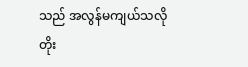သည် အလွန်မကျယ်သလို တိုး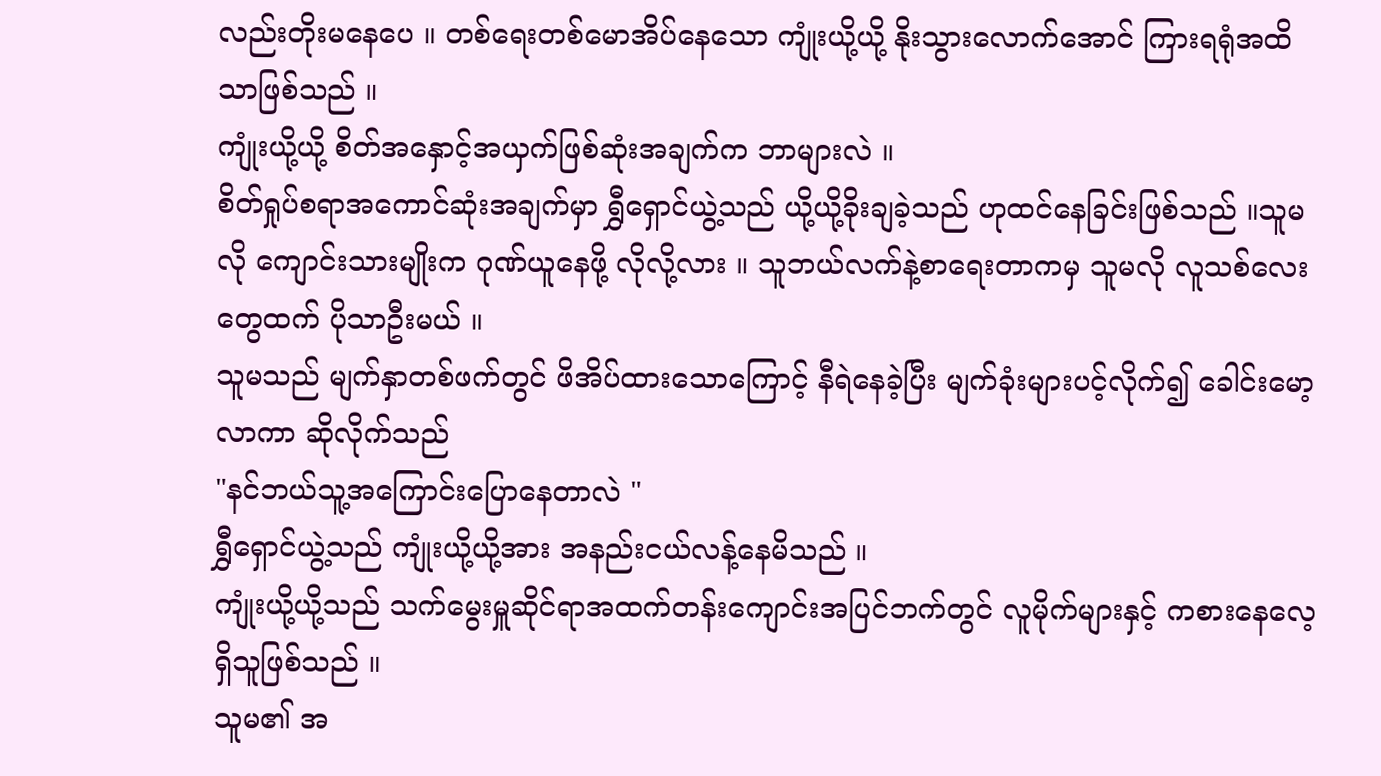လည်းတိုးမနေပေ ။ တစ်ရေးတစ်မောအိပ်နေသော ကျုံးယို့ယို့ နိုးသွားလောက်အောင် ကြားရရုံအထိသာဖြစ်သည် ။
ကျုံးယို့ယို့ စိတ်အနှောင့်အယှက်ဖြစ်ဆုံးအချက်က ဘာများလဲ ။
စိတ်ရှုပ်စရာအကောင်ဆုံးအချက်မှာ ရွှီရှောင်ယွဲ့သည် ယို့ယို့ခိုးချခဲ့သည် ဟုထင်နေခြင်းဖြစ်သည် ။သူမလို ကျောင်းသားမျိုးက ဂုဏ်ယူနေဖို့ လိုလို့လား ။ သူဘယ်လက်နဲ့စာရေးတာကမှ သူမလို လူသစ်လေးတွေထက် ပိုသာဦးမယ် ။
သူမသည် မျက်နှာတစ်ဖက်တွင် ဖိအိပ်ထားသောကြောင့် နီရဲနေခဲ့ပြီး မျက်ခုံးများပင့်လိုက်၍ ခေါင်းမော့လာကာ ဆိုလိုက်သည်
"နင်ဘယ်သူ့အကြောင်းပြောနေတာလဲ "
ရွှီရှောင်ယွဲ့သည် ကျုံးယို့ယို့အား အနည်းငယ်လန့်နေမိသည် ။
ကျုံးယို့ယို့သည် သက်မွေးမှူဆိုင်ရာအထက်တန်းကျောင်းအပြင်ဘက်တွင် လူမိုက်များနှင့် ကစားနေလေ့ရှိသူဖြစ်သည် ။
သူမ၏ အ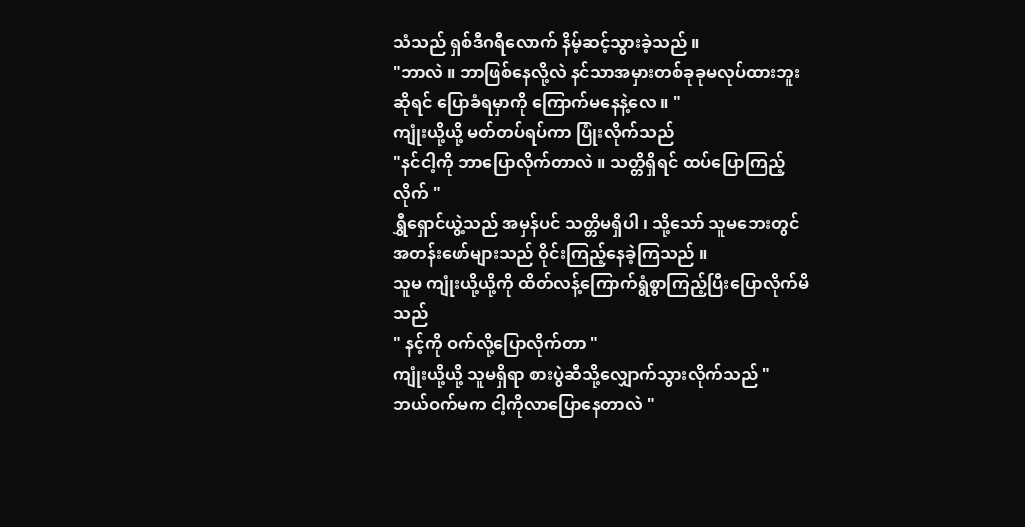သံသည် ရှစ်ဒီဂရီလောက် နိမ့်ဆင့်သွားခဲ့သည် ။
"ဘာလဲ ။ ဘာဖြစ်နေလို့လဲ နင်သာအမှားတစ်ခုခုမလုပ်ထားဘူးဆိုရင် ပြောခံရမှာကို ကြောက်မနေနဲ့လေ ။ "
ကျုံးယို့ယို့ မတ်တပ်ရပ်ကာ ပြုံးလိုက်သည်
"နင်ငါ့ကို ဘာပြောလိုက်တာလဲ ။ သတ္တိရှိရင် ထပ်ပြောကြည့်လိုက် "
ရွှီရှောင်ယွဲ့သည် အမှန်ပင် သတ္တိမရှိပါ ၊ သို့သော် သူမဘေးတွင် အတန်းဖော်များသည် ဝိုင်းကြည့်နေခဲ့ကြသည် ။
သူမ ကျုံးယို့ယို့ကို ထိတ်လန့်ကြောက်ရွံစွာကြည့်ပြီးပြောလိုက်မိသည်
" နင့်ကို ဝက်လို့ပြောလိုက်တာ "
ကျုံးယို့ယို့ သူမရှိရာ စားပွဲဆီသို့လျှောက်သွားလိုက်သည် " ဘယ်ဝက်မက ငါ့ကိုလာပြောနေတာလဲ "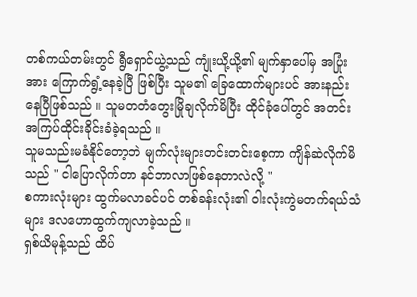တစ်ကယ်တမ်းတွင် ရွီရှောင်ယွဲ့သည် ကျုံးယို့ယို့၏ မျက်နှာပေါ်မှ အပြုံးအား ကြောက်ရွံ့နေခဲ့ပြီ ဖြစ်ပြီး သူမ၏ ခြေထောက်များပင် အားနည်းနေပြီဖြစ်သည် ။ သူမတတံတွေးမြိုချလိုက်မိပြီး ထိုင်ခုံပေါ်တွင် အတင်းအကြပ်ထိုင်းခိုင်းခံခဲ့ရသည် ။
သူမသည်းမခံနိုင်တော့ဘဲ မျက်လုံးများတင်းတင်းစေ့ကာ ကျိန်ဆဲလိုက်မိသည် " ငါပြောလိုက်တာ နင်ဘာလာဖြစ်နေတာလဲလို့ "
စကားလုံးများ ထွက်မလာခင်ပင် တစ်ခန်းလုံး၏ ဝါးလုံးကွဲမတက်ရယ်သံများ ဒလဟောထွက်ကျလာခဲ့သည် ။
ရှစ်ယိမုန့်သည် ထိပ်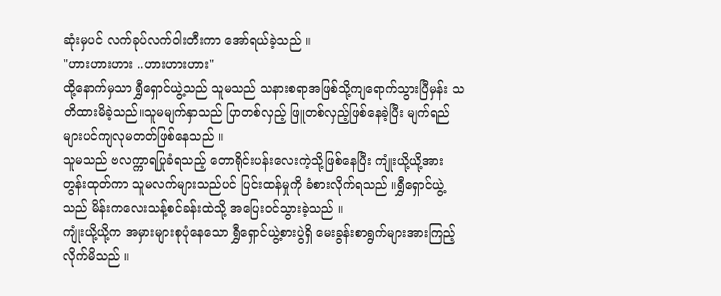ဆုံးမှပင် လက်ခုပ်လက်ဝါးတီးကာ အော်ရယ်ခဲ့သည် ။
"ဟားဟားဟား ..ဟားဟားဟား"
ထို့နောက်မှသာ ရွှီရှောင်ယွဲ့သည် သူမသည် သနားစရာအဖြစ်သို့ကျရောက်သွားပြီမှန်း သတိထားမိခဲ့သည်။သူမမျက်နှာသည် ပြာတစ်လှည့် ဖြူတစ်လှည့်ဖြစ်နေခဲ့ပြီး မျက်ရည်များပင်ကျလုမတတ်ဖြစ်နေသည် ။
သူမသည် ဗလက္ကာရပြုခံရသည့် တောရိုင်းပန်းလေးကဲ့သို့ဖြစ်နေပြီး ကျုံးယို့ယို့အား တွန်းထုတ်ကာ သူမလက်များသည်ပင် ပြင်းထန်မှုကို ခံစားလိုက်ရသည် ။ရွှီရှောင်ယွဲ့သည် မိန်းကလေးသန့်စင်ခန်းထဲသို့ အပြေးဝင်သွားခဲ့သည် ။
ကျုံးယို့ယို့က အမှားများစုပုံနေသော ရွှီရှောင်ယွဲ့စားပွဲရှိ မေးခွန်းစာရွက်များအားကြည့်လိုက်မိသည် ။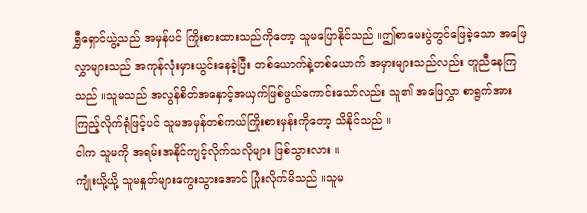ရွှီရှောင်ယွဲ့သည် အမှန်ပင် ကြိုးစားထားသည်ကိုတော့ သူမပြောနိုင်သည် ။ဤစာမေးပွဲတွင်ဖြေခဲ့သော အဖြေလွှာများသည် အကုန်လုံးမှားယွင်းနေခဲ့ပြီး တစ်ယောက်နဲ့တစ်ယောက် အမှားများသည်လည်း တူညီနေကြသည် ။သူမသည် အလွန်စိတ်အနှောင့်အယှက်ဖြစ်ဖွယ်ကောင်းသော်လည်း သူ၏ အဖြေလွှာ စာရွက်အားကြည့်လိုက်ရုံဖြင့်ပင် သူမအမှန်တစ်ကယ်ကြိုးစားမှန်းကိုတော့ သိနိုင်သည် ။
ငါက သူမကို အရမ်းအနိုင်ကျင့်လိုက်သလိုများ ဖြစ်သွားလား ။
ကျုံးယို့ယို့ သူမနှုတ်များကွေးသွားအောင် ပြုံးလိုက်မိသည် ။သူမ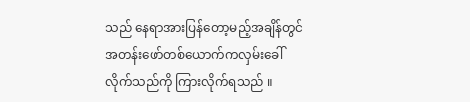သည် နေရာအားပြန်တော့မည့်အချိန်တွင် အတန်းဖော်တစ်ယောက်ကလှမ်းခေါ်လိုက်သည်ကို ကြားလိုက်ရသည် ။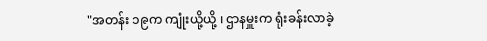"အတန်း ၁၉က ကျုံးယို့ယို့ ၊ ဌာနမှူးက ရုံးခန်းလာခဲ့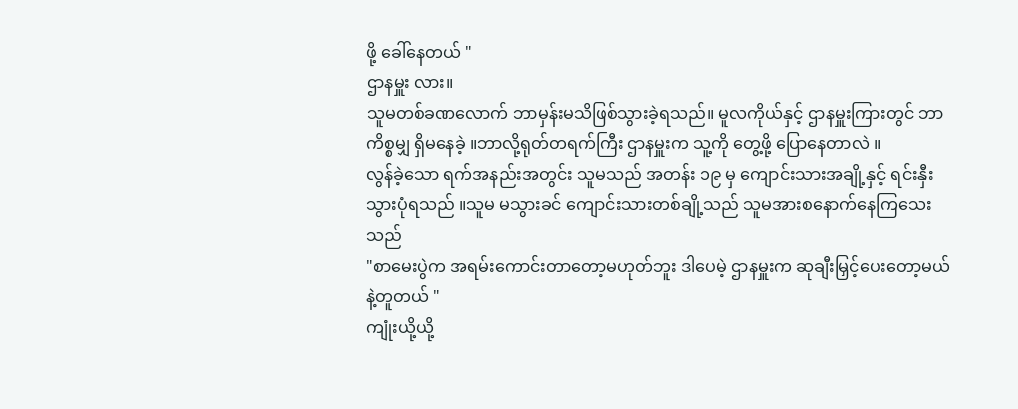ဖို့ ခေါ်နေတယ် "
ဌာနမှူး လား။
သူမတစ်ခဏလောက် ဘာမှန်းမသိဖြစ်သွားခဲ့ရသည်။ မူလကိုယ်နှင့် ဌာနမှူးကြားတွင် ဘာကိစ္စမျှ ရှိမနေခဲ့ ။ဘာလို့ရုတ်တရက်ကြီး ဌာနမှူးက သူ့ကို တွေ့ဖို့ ပြောနေတာလဲ ။
လွန်ခဲ့သော ရက်အနည်းအတွင်း သူမသည် အတန်း ၁၉ မှ ကျောင်းသားအချို့နှင့် ရင်းနှီးသွားပုံရသည် ။သူမ မသွားခင် ကျောင်းသားတစ်ချို့သည် သူမအားစနောက်နေကြသေးသည်
"စာမေးပွဲက အရမ်းကောင်းတာတော့မဟုတ်ဘူး ဒါပေမဲ့ ဌာနမှူးက ဆုချီးမြှင့်ပေးတော့မယ်နဲ့တူတယ် "
ကျုံးယို့ယို့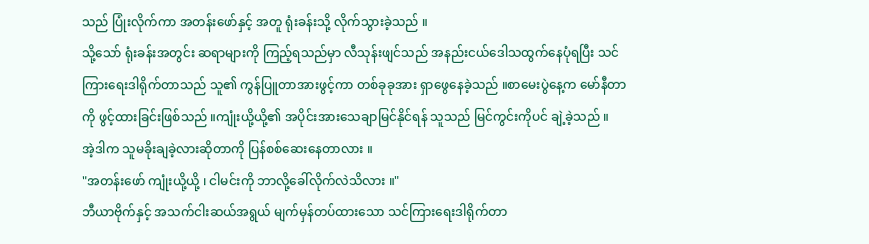သည် ပြုံးလိုက်ကာ အတန်းဖော်နှင့် အတူ ရုံးခန်းသို့ လိုက်သွားခဲ့သည် ။
သို့သော် ရုံးခန်းအတွင်း ဆရာများကို ကြည့်ရသည်မှာ လီသုန်းဖျင်သည် အနည်းငယ်ဒေါသထွက်နေပုံရပြီး သင်ကြားရေးဒါရိုက်တာသည် သူ၏ ကွန်ပြူတာအားဖွင့်ကာ တစ်ခုခုအား ရှာဖွေနေခဲ့သည် ။စာမေးပွဲနေ့က မော်နီတာကို ဖွင့်ထားခြင်းဖြစ်သည် ။ကျုံးယို့ယို့၏ အပိုင်းအားသေချာမြင်နိုင်ရန် သူသည် မြင်ကွင်းကိုပင် ချဲ့ခဲ့သည် ။
အဲ့ဒါက သူမခိုးချခဲ့လားဆိုတာကို ပြန်စစ်ဆေးနေတာလား ။
"အတန်းဖော် ကျုံးယို့ယို့ ၊ ငါမင်းကို ဘာလို့ခေါ်လိုက်လဲသိလား ။"
ဘီယာဗိုက်နှင့် အသက်ငါးဆယ်အရွယ် မျက်မှန်တပ်ထားသော သင်ကြားရေးဒါရိုက်တာ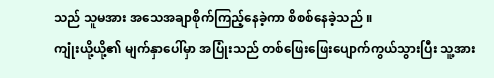သည် သူမအား အသေအချာစိုက်ကြည့်နေခဲ့ကာ စိစစ်နေခဲ့သည် ။
ကျုံးယို့ယို့၏ မျက်နှာပေါ်မှာ အပြုံးသည် တစ်ဖြေးဖြေးပျောက်ကွယ်သွားပြီး သူ့အား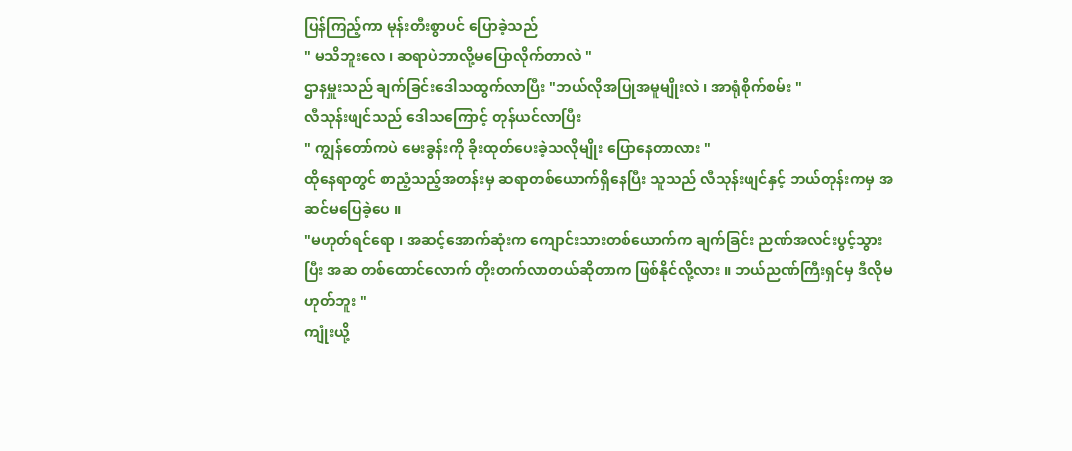ပြန်ကြည့်ကာ မုန်းတီးစွာပင် ပြောခဲ့သည်
" မသိဘူးလေ ၊ ဆရာပဲဘာလို့မပြောလိုက်တာလဲ "
ဌာနမှူးသည် ချက်ခြင်းဒေါသထွက်လာပြီး "ဘယ်လိုအပြုအမူမျိုးလဲ ၊ အာရုံစိုက်စမ်း "
လီသုန်းဖျင်သည် ဒေါသကြောင့် တုန်ယင်လာပြီး
" ကျွန်တော်ကပဲ မေးခွန်းကို ခိုးထုတ်ပေးခဲ့သလိုမျိုး ပြောနေတာလား "
ထိုနေရာတွင် စာညံ့သည့်အတန်းမှ ဆရာတစ်ယောက်ရှိနေပြီး သူသည် လီသုန်းဖျင်နှင့် ဘယ်တုန်းကမှ အဆင်မပြေခဲ့ပေ ။
"မဟုတ်ရင်ရော ၊ အဆင့်အောက်ဆုံးက ကျောင်းသားတစ်ယောက်က ချက်ခြင်း ညဏ်အလင်းပွင့်သွားပြီး အဆ တစ်ထောင်လောက် တိုးတက်လာတယ်ဆိုတာက ဖြစ်နိုင်လို့လား ။ ဘယ်ညဏ်ကြီးရှင်မှ ဒီလိုမဟုတ်ဘူး "
ကျုံးယို့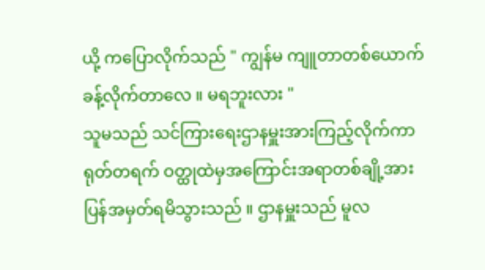ယို့ ကပြောလိုက်သည် " ကျွန်မ ကျူတာတစ်ယောက် ခန့်လိုက်တာလေ ။ မရဘူးလား "
သူမသည် သင်ကြားရေးဌာနမှူးအားကြည့်လိုက်ကာ ရုတ်တရက် ဝတ္ထုထဲမှအကြောင်းအရာတစ်ချို့အား ပြန်အမှတ်ရမိသွားသည် ။ ဌာနမှူးသည် မူလ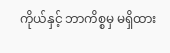ကိုယ်နှင့် ဘာကိစ္စမှ မရှိထား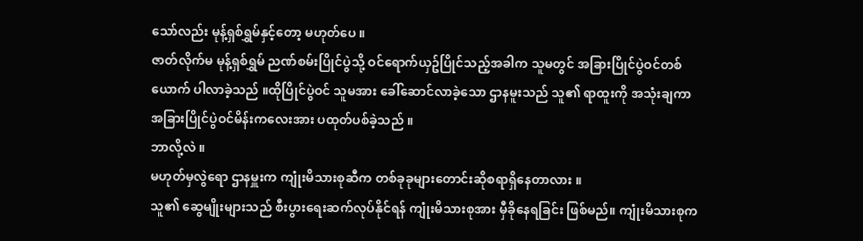သော်လည်း မုန့်ရှစ်ရွှမ်နှင့်တော့ မဟုတ်ပေ ။
ဇာတ်လိုက်မ မုန့်ရှစ်ရွှမ် ညဏ်စမ်းပြိုင်ပွဲသို့ ဝင်ရောက်ယှဥ်ပြိုင်သည့်အခါက သူမတွင် အခြားပြိုင်ပွဲဝင်တစ်ယောက် ပါလာခဲ့သည် ။ထိုပြိုင်ပွဲဝင် သူမအား ခေါ်ဆောင်လာခဲ့သော ဌာနမူးသည် သူ၏ ရာထူးကို အသုံးချကာ အခြားပြိုင်ပွဲဝင်မိန်းကလေးအား ပထုတ်ပစ်ခဲ့သည် ။
ဘာလို့လဲ ။
မဟုတ်မှလွဲရော ဌာနမှူးက ကျုံးမိသားစုဆီက တစ်ခုခုများတောင်းဆိုစရာရှိနေတာလား ။
သူ၏ ဆွေမျိုးများသည် စီးပွားရေးဆက်လုပ်နိုင်ရန် ကျုံးမိသားစုအား မှီခိုနေရခြင်း ဖြစ်မည်။ ကျုံးမိသားစုက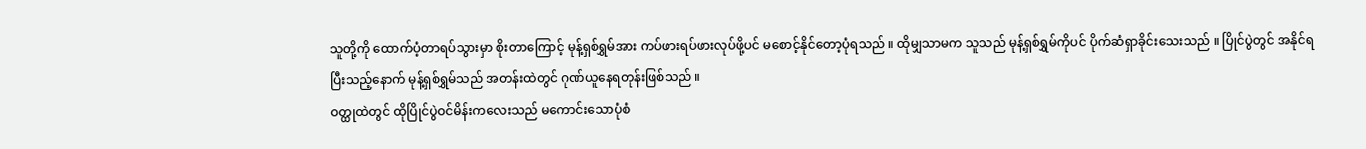သူတို့ကို ထောက်ပံ့တာရပ်သွားမှာ စိုးတာကြောင့် မုန့်ရှစ်ရွှမ်အား ကပ်ဖားရပ်ဖားလုပ်ဖို့ပင် မစောင့်နိုင်တော့ပုံရသည် ။ ထိုမျှသာမက သူသည် မုန့်ရှစ်ရွှမ်ကိုပင် ပိုက်ဆံရှာခိုင်းသေးသည် ။ ပြိုင်ပွဲတွင် အနိုင်ရပြီးသည့်နောက် မုန့်ရှစ်ရွှမ်သည် အတန်းထဲတွင် ဂုဏ်ယူနေရတုန်းဖြစ်သည် ။
ဝတ္ထုထဲတွင် ထိုပြိုင်ပွဲဝင်မိန်းကလေးသည် မကောင်းသောပုံစံ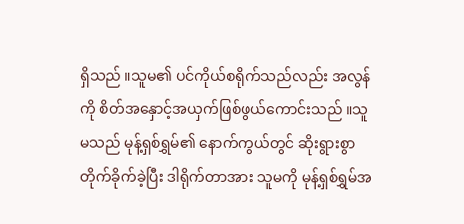ရှိသည် ။သူမ၏ ပင်ကိုယ်စရိုက်သည်လည်း အလွန်ကို စိတ်အနှောင့်အယှက်ဖြစ်ဖွယ်ကောင်းသည် ။သူမသည် မုန့်ရှစ်ရွှမ်၏ နောက်ကွယ်တွင် ဆိုးရွားစွာတိုက်ခိုက်ခဲ့ပြီး ဒါရိုက်တာအား သူမကို မုန့်ရှစ်ရွှမ်အ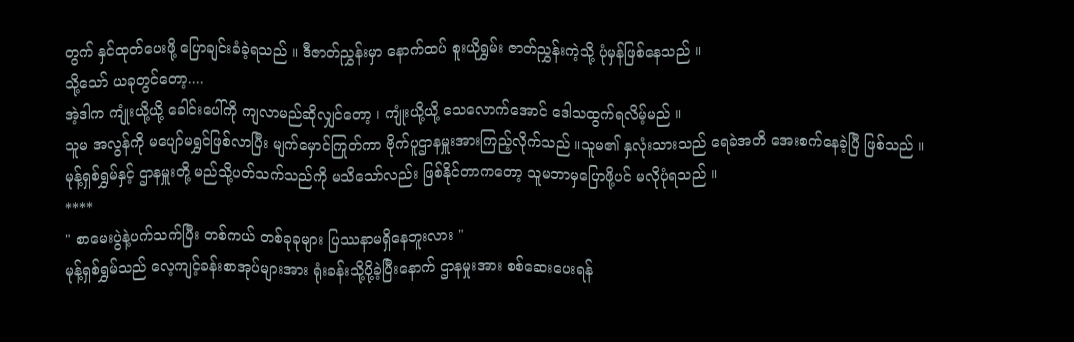တွက် နှင်ထုတ်ပေးဖို့ ပြောချင်းခံခဲ့ရသည် ။ ဒီဇာတ်ညွှန်းမှာ နောက်ထပ် စူးယိုရွှမ်း ဇာတ်ညွှန်းကဲ့သို့ ပုံမှန်ဖြစ်နေသည် ။
သို့သော် ယခုတွင်တော့....
အဲ့ဒါက ကျုံးယို့ယို့ ခေါင်းပေါ်ကို ကျလာမည်ဆိုလျှင်တော့ ၊ ကျုံးယို့ယို့ သေလောက်အောင် ဒေါသထွက်ရလိမ့်မည် ။
သူမ အလွန်ကို မပျော်မရွှင်ဖြစ်လာပြီး မျက်မှောင်ကြုတ်ကာ ဗိုက်ပူဌာနမှူးအားကြည့်လိုက်သည် ။သူမ၏ နှလုံးသားသည် ရေခဲအတိ အေးစက်နေခဲ့ပြီ ဖြစ်သည် ။ မုန့်ရှစ်ရွှမ်နှင့် ဌာနမှူးတို့ မည်သို့ပတ်သက်သည်ကို မသိသော်လည်း ဖြစ်နိုင်တာကတော့ သူမဘာမှပြောဖို့ပင် မလိုပုံရသည် ။
****
" စာမေးပွဲနဲ့ပက်သက်ပြီး တစ်ကယ် တစ်ခုခုများ ပြဿနာမရှိနေဘူးလား "
မုန့်ရှစ်ရွှမ်သည် လေ့ကျင့်ခန်းစာအုပ်များအား ရုံးခန်းသို့ပို့ခဲ့ပြီးနောက် ဌာနမှုးအား စစ်ဆေးပေးရန်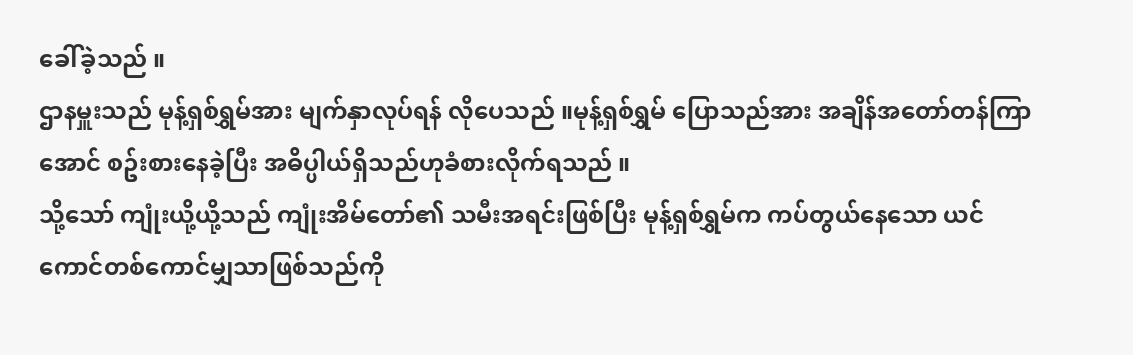ခေါ်ခဲ့သည် ။
ဌာနမှူးသည် မုန့်ရှစ်ရွှမ်အား မျက်နှာလုပ်ရန် လိုပေသည် ။မုန့်ရှစ်ရွှမ် ပြောသည်အား အချိန်အတော်တန်ကြာအောင် စဥ်းစားနေခဲ့ပြီး အဓိပ္ပါယ်ရှိသည်ဟုခံစားလိုက်ရသည် ။
သို့သော် ကျုံးယို့ယို့သည် ကျုံးအိမ်တော်၏ သမီးအရင်းဖြစ်ပြီး မုန့်ရှစ်ရွှမ်က ကပ်တွယ်နေသော ယင်ကောင်တစ်ကောင်မျှသာဖြစ်သည်ကို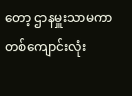တော့ ဌာနမှူးသာမကာ တစ်ကျောင်းလုံး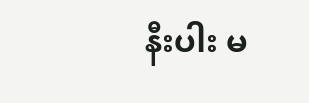နီးပါး မ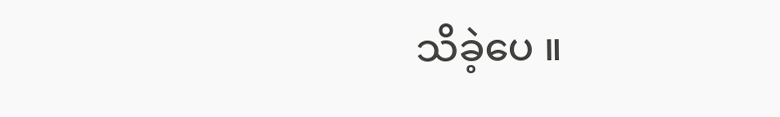သိခဲ့ပေ ။